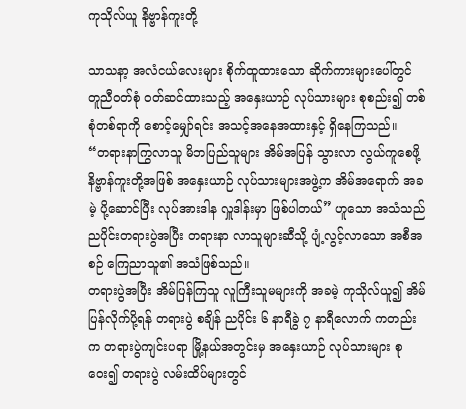ကုသိုလ်ယူ နိဗ္ဗာန်ကူးတို့

သာသနာ့ အလံငယ်လေးများ စိုက်ထူထားသော ဆိုက်ကားများပေါ်တွင် တူညီဝတ်စုံ ဝတ်ဆင်ထားသည့် အနှေးယာဉ် လုပ်သားများ စုစည်း၍ တစ်စုံတစ်ရာကို စောင့်မျှော်ရင်း အသင့်အနေအထားနှင့် ရှိနေကြသည်။
“တရားနာကြွလာသူ မိဘပြည်သူများ အိမ်အပြန် သွားလာ လွယ်ကူစေဖို့ နိဗ္ဗာန်ကူးတို့အဖြစ် အနှေးယာဉ် လုပ်သားများအဖွဲ့က အိမ်အရောက် အခမဲ့ ပို့ဆောင်ပြီး လုပ်အားဒါန လှူဒါန်းမှာ ဖြစ်ပါတယ်” ဟူသော အသံသည် ညပိုင်းတရားပွဲအပြီး တရားနာ လာသူများဆီသို့ ပျံ့လွင့်လာသော အစီအစဉ် ကြေညာသူ၏ အသံဖြစ်သည်။
တရားပွဲအပြီး အိမ်ပြန်ကြသူ လူကြီးသူမများကို အခမဲ့ ကုသိုလ်ယူ၍ အိမ်ပြန်လိုက်ပို့ရန် တရားပွဲ စချိန် ညပိုင်း ၆ နာရီခွဲ ၇ နာရီလောက် ကတည်းက တရားပွဲကျင်းပရာ မြို့နယ်အတွင်းမှ အနှေးယာဉ် လုပ်သားများ စုဝေး၍ တရားပွဲ လမ်းထိပ်များတွင်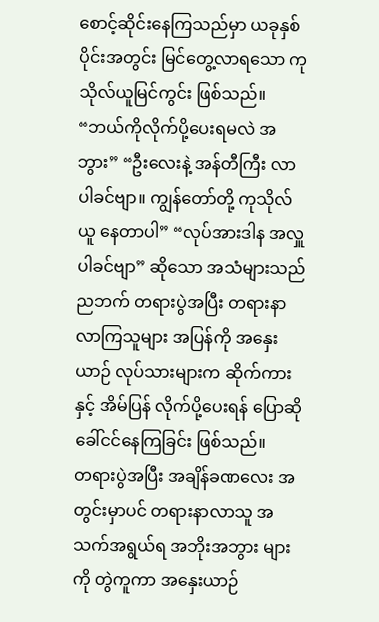စောင့်ဆိုင်းနေကြသည်မှာ ယခုနှစ်ပိုင်းအတွင်း မြင်တွေ့လာရသော ကုသိုလ်ယူမြင်ကွင်း ဖြစ်သည်။
“ဘယ်ကိုလိုက်ပို့ပေးရမလဲ အဘွား” “ဦးလေးနဲ့ အန်တီကြီး လာပါခင်ဗျာ။ ကျွန်တော်တို့ ကုသိုလ်ယူ နေတာပါ” “လုပ်အားဒါန အလှူပါခင်ဗျာ” ဆိုသော အသံများသည် ညဘက် တရားပွဲအပြီး တရားနာ လာကြသူများ အပြန်ကို အနှေးယာဉ် လုပ်သားများက ဆိုက်ကားနှင့် အိမ်ပြန် လိုက်ပို့ပေးရန် ပြောဆို ခေါ်ငင်နေကြခြင်း ဖြစ်သည်။
တရားပွဲအပြီး အချိန်ခဏလေး အတွင်းမှာပင် တရားနာလာသူ အသက်အရွယ်ရ အဘိုးအဘွား များကို တွဲကူကာ အနှေးယာဉ်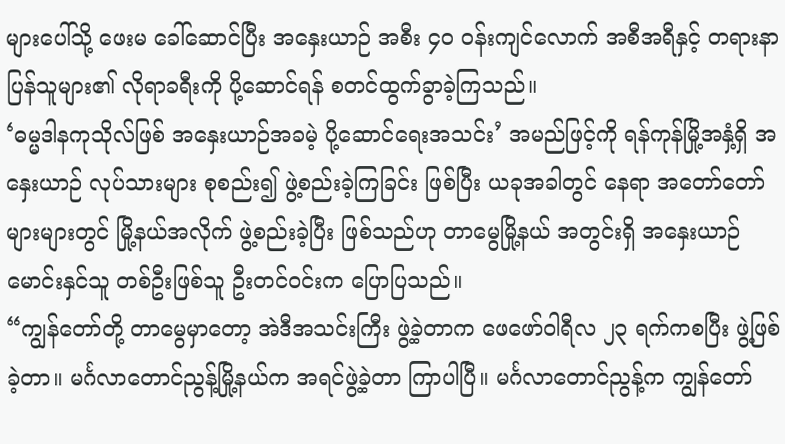များပေါ်သို့ ဖေးမ ခေါ်ဆောင်ပြီး အနှေးယာဉ် အစီး ၄၀ ဝန်းကျင်လောက် အစီအရီနှင့် တရားနာ ပြန်သူများ၏ လိုရာခရီးကို ပို့ဆောင်ရန် စတင်ထွက်ခွာခဲ့ကြသည်။
‘ဓမ္မဒါနကုသိုလ်ဖြစ် အနှေးယာဉ်အခမဲ့ ပို့ဆောင်ရေးအသင်း’ အမည်ဖြင့်ကို ရန်ကုန်မြို့အနှံ့ရှိ အနှေးယာဉ် လုပ်သားများ စုစည်း၍ ဖွဲ့စည်းခဲ့ကြခြင်း ဖြစ်ပြီး ယခုအခါတွင် နေရာ အတော်တော်များများတွင် မြို့နယ်အလိုက် ဖွဲ့စည်းခဲ့ပြီး ဖြစ်သည်ဟု တာမွေမြို့နယ် အတွင်းရှိ အနှေးယာဉ် မောင်းနှင်သူ တစ်ဦးဖြစ်သူ ဦးတင်ဝင်းက ပြောပြသည်။
“ကျွန်တော်တို့ တာမွေမှာတော့ အဲဒီအသင်းကြီး ဖွဲ့ခဲ့တာက ဖေဖော်ဝါရီလ ၂၃ ရက်ကစပြီး ဖွဲ့ဖြစ်ခဲ့တာ။ မင်္ဂလာတောင်ညွန့်မြို့နယ်က အရင်ဖွဲ့ခဲ့တာ ကြာပါပြီ။ မင်္ဂလာတောင်ညွန့်က ကျွန်တော်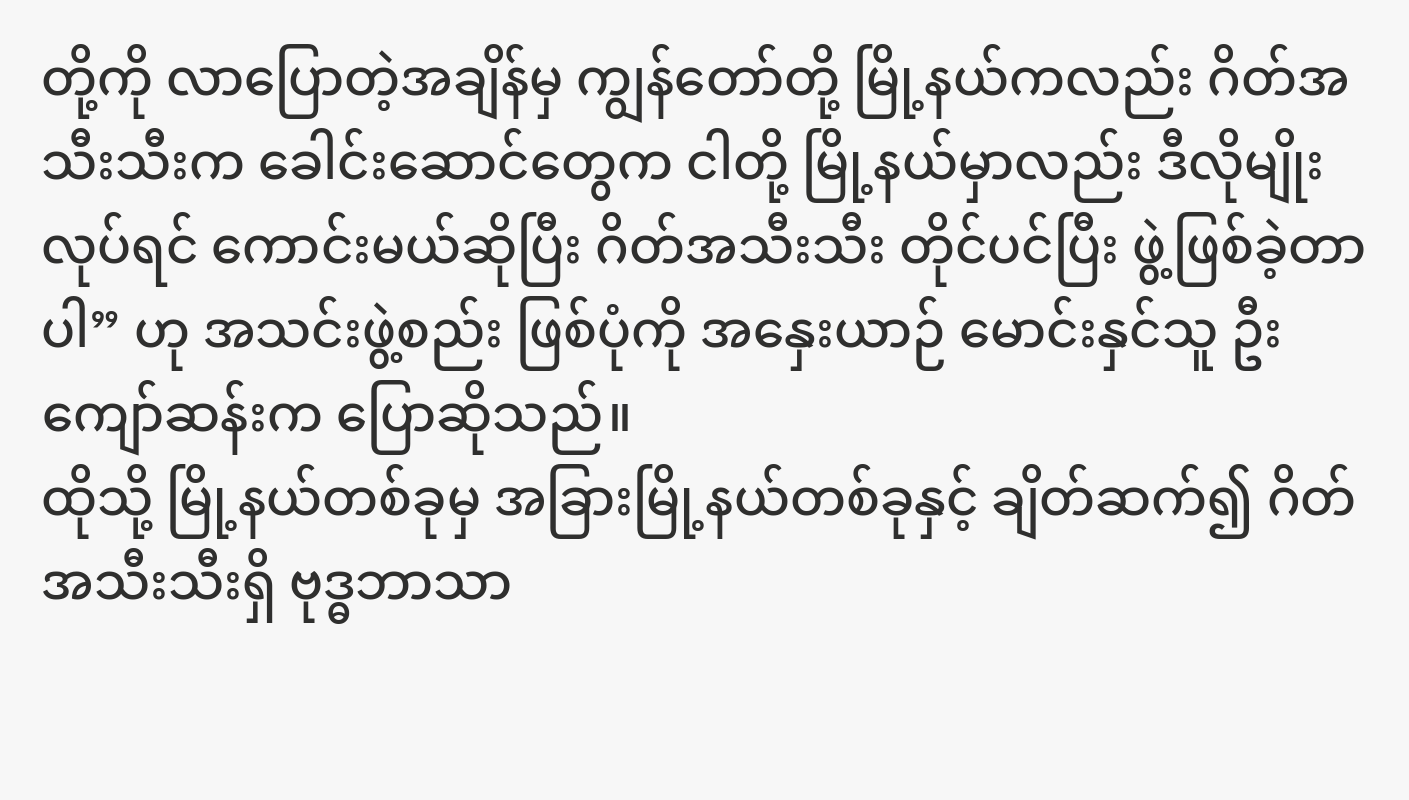တို့ကို လာပြောတဲ့အချိန်မှ ကျွန်တော်တို့ မြို့နယ်ကလည်း ဂိတ်အသီးသီးက ခေါင်းဆောင်တွေက ငါတို့ မြို့နယ်မှာလည်း ဒီလိုမျိုး လုပ်ရင် ကောင်းမယ်ဆိုပြီး ဂိတ်အသီးသီး တိုင်ပင်ပြီး ဖွဲ့ဖြစ်ခဲ့တာပါ” ဟု အသင်းဖွဲ့စည်း ဖြစ်ပုံကို အနှေးယာဉ် မောင်းနှင်သူ ဦးကျော်ဆန်းက ပြောဆိုသည်။
ထိုသို့ မြို့နယ်တစ်ခုမှ အခြားမြို့နယ်တစ်ခုနှင့် ချိတ်ဆက်၍ ဂိတ်အသီးသီးရှိ ဗုဒ္ဓဘာသာ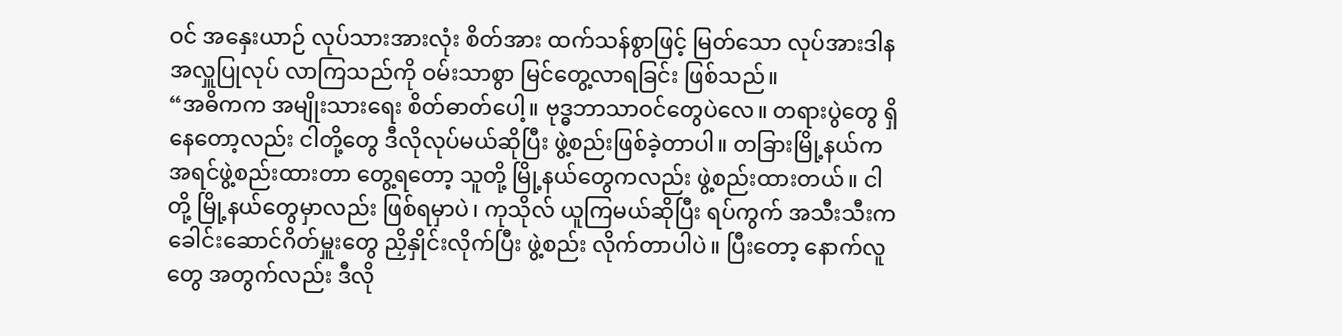ဝင် အနှေးယာဉ် လုပ်သားအားလုံး စိတ်အား ထက်သန်စွာဖြင့် မြတ်သော လုပ်အားဒါန အလှူပြုလုပ် လာကြသည်ကို ဝမ်းသာစွာ မြင်တွေ့လာရခြင်း ဖြစ်သည်။
“အဓိကက အမျိုးသားရေး စိတ်ဓာတ်ပေါ့။ ဗုဒ္ဓဘာသာဝင်တွေပဲလေ။ တရားပွဲတွေ ရှိနေတော့လည်း ငါတို့တွေ ဒီလိုလုပ်မယ်ဆိုပြီး ဖွဲ့စည်းဖြစ်ခဲ့တာပါ။ တခြားမြို့နယ်က အရင်ဖွဲ့စည်းထားတာ တွေ့ရတော့ သူတို့ မြို့နယ်တွေကလည်း ဖွဲ့စည်းထားတယ်။ ငါတို့ မြို့နယ်တွေမှာလည်း ဖြစ်ရမှာပဲ၊ ကုသိုလ် ယူကြမယ်ဆိုပြီး ရပ်ကွက် အသီးသီးက ခေါင်းဆောင်ဂိတ်မှူးတွေ ညှိနှိုင်းလိုက်ပြီး ဖွဲ့စည်း လိုက်တာပါပဲ။ ပြီးတော့ နောက်လူတွေ အတွက်လည်း ဒီလို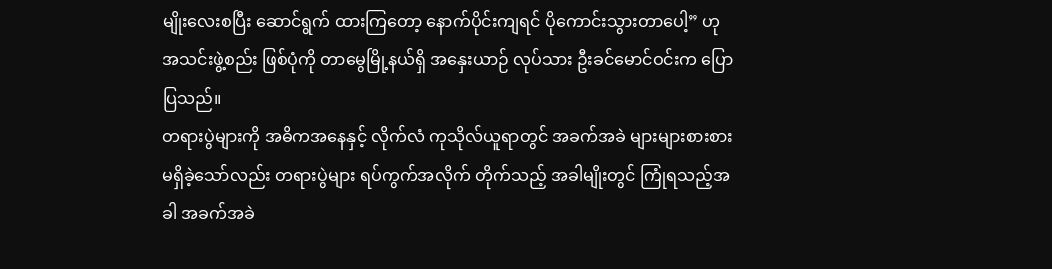မျိုးလေးစပြီး ဆောင်ရွက် ထားကြတော့ နောက်ပိုင်းကျရင် ပိုကောင်းသွားတာပေါ့” ဟု အသင်းဖွဲ့စည်း ဖြစ်ပုံကို တာမွေမြို့နယ်ရှိ အနှေးယာဉ် လုပ်သား ဦးခင်မောင်ဝင်းက ပြောပြသည်။
တရားပွဲများကို အဓိကအနေနှင့် လိုက်လံ ကုသိုလ်ယူရာတွင် အခက်အခဲ များများစားစား မရှိခဲ့သော်လည်း တရားပွဲများ ရပ်ကွက်အလိုက် တိုက်သည့် အခါမျိုးတွင် ကြုံရသည့်အခါ အခက်အခဲ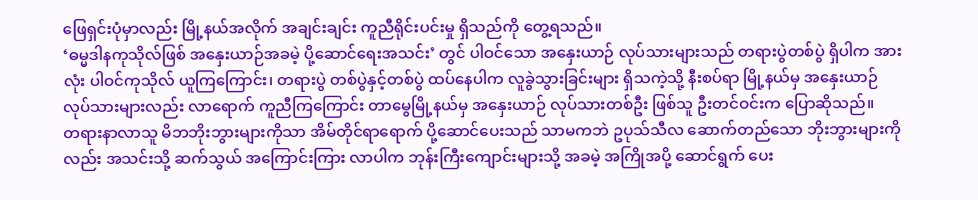ဖြေရှင်းပုံမှာလည်း မြို့နယ်အလိုက် အချင်းချင်း ကူညီရိုင်းပင်းမှု ရှိသည်ကို တွေ့ရသည်။
‘ဓမ္မဒါနကုသိုလ်ဖြစ် အနှေးယာဉ်အခမဲ့ ပို့ဆောင်ရေးအသင်း’ တွင် ပါဝင်သော အနှေးယာဉ် လုပ်သားများသည် တရားပွဲတစ်ပွဲ ရှိပါက အားလုံး ပါဝင်ကုသိုလ် ယူကြကြောင်း၊ တရားပွဲ တစ်ပွဲနှင့်တစ်ပွဲ ထပ်နေပါက လူခွဲသွားခြင်းများ ရှိသကဲ့သို့ နီးစပ်ရာ မြို့နယ်မှ အနှေးယာဉ် လုပ်သားများလည်း လာရောက် ကူညီကြကြောင်း တာမွေမြို့နယ်မှ အနှေးယာဉ် လုပ်သားတစ်ဦး ဖြစ်သူ ဦးတင်ဝင်းက ပြောဆိုသည်။
တရားနာလာသူ မိဘဘိုးဘွားများကိုသာ အိမ်တိုင်ရာရောက် ပို့ဆောင်ပေးသည် သာမကဘဲ ဥပုသ်သီလ ဆောက်တည်သော ဘိုးဘွားများကိုလည်း အသင်းသို့ ဆက်သွယ် အကြောင်းကြား လာပါက ဘုန်းကြီးကျောင်းများသို့ အခမဲ့ အကြိုအပို့ ဆောင်ရွက် ပေး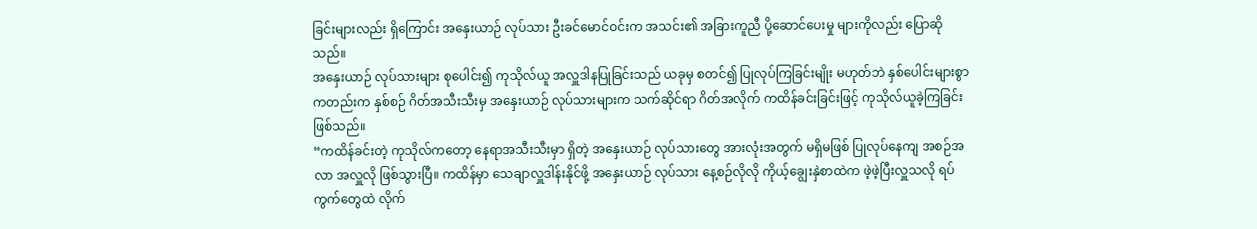ခြင်းများလည်း ရှိကြောင်း အနှေးယာဉ် လုပ်သား ဦးခင်မောင်ဝင်းက အသင်း၏ အခြားကူညီ ပို့ဆောင်ပေးမှု များကိုလည်း ပြောဆိုသည်။
အနှေးယာဉ် လုပ်သားများ စုပေါင်း၍ ကုသိုလ်ယူ အလှူဒါနပြုခြင်းသည် ယခုမှ စတင်၍ ပြုလုပ်ကြခြင်းမျိုး မဟုတ်ဘဲ နှစ်ပေါင်းများစွာ ကတည်းက နှစ်စဉ် ဂိတ်အသီးသီးမှ အနှေးယာဉ် လုပ်သားများက သက်ဆိုင်ရာ ဂိတ်အလိုက် ကထိန်ခင်းခြင်းဖြင့် ကုသိုလ်ယူခဲ့ကြခြင်း ဖြစ်သည်။
“ကထိန်ခင်းတဲ့ ကုသိုလ်ကတော့ နေရာအသီးသီးမှာ ရှိတဲ့ အနှေးယာဉ် လုပ်သားတွေ အားလုံးအတွက် မရှိမဖြစ် ပြုလုပ်နေကျ အစဉ်အလာ အလှူလို ဖြစ်သွားပြီ။ ကထိန်မှာ သေချာလှူဒါန်းနိုင်ဖို့ အနှေးယာဉ် လုပ်သား နေ့စဉ်လိုလို ကိုယ့်ချွေးနှဲစာထဲက ဖဲ့ဖဲ့ပြီးလှူသလို ရပ်ကွက်တွေထဲ လိုက်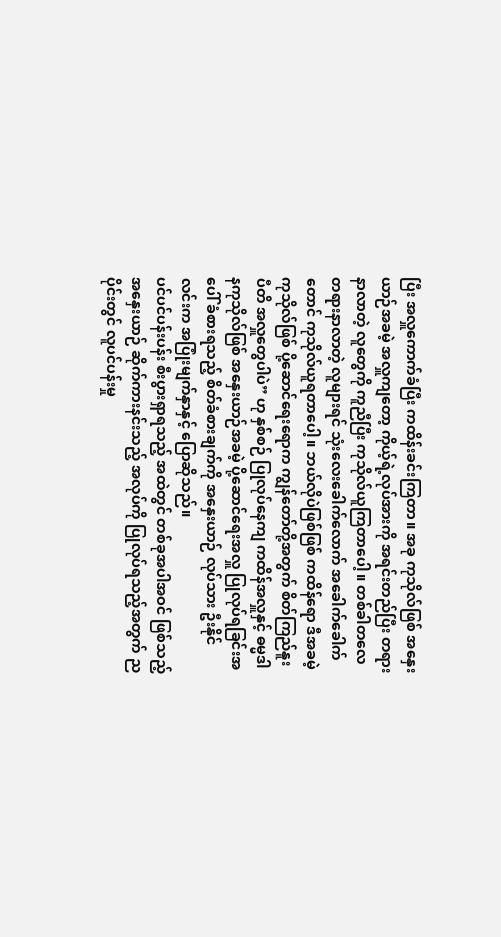ပြီး အလှူကောက်ခံပြီး ကထိန်းခင်းကြတာ။ အခု ကုသိုလ်ဖြစ် အနှေးယာဉ်အခမဲ့ အလှူကျတော့ ကိုယ့်ရဲ့လုပ်အားကို အရင်းတည်ပြီး တရားနာလာတဲ့ လူတွေကို ကူညီပြီး ကုသိုလ်ယူကြတာပေါ့။ တစ်ခါတလေ တရားနာလာတဲ့ လူများရင် သုံးလေးခေါက်လောက် အခေါက်ခေါက်တောင် ကုသိုလ်ယူရတာပေါ့။ ဘယ်လိုပဲဖြစ်ဖြစ် ကထိန်ရော ဒီအခမဲ့ ကုသိုလ်ဖြစ် ပို့ဆောင်ရေးရောက ကျွန်တော်တို့အတွက် စိတ်ကြည်နူးပီတိ အလှူတွေပါပဲ” ဟု နှစ်စဉ် ပြုလုပ်နေကျ ကထိန်အလှူနှင့် ဓမ္မဒါနကုသိုလ်ဖြစ် အနှေးယာဉ်အခမဲ့ ပို့ဆောင်ရေးအလှူ ပြုလုပ်ရခြင်းအပေါ် ခံစားရသည့် စိတ်ခံစားချက်ကို အနှေးယာဉ် လုပ်သား ဦးနိုင်လင်းက အပြုံးမျက်နှာနှင့် ပြောဆိုသည်။
ပင်ပင်ပန်းပန်း စီးပွားရှာရသည့် အထဲတွင် တစ်ခုအပါအဝင် ဖြစ်သည့် အနှေးယာဉ် ဆိုက်ကားနင်းသည့် အလုပ်ကို ပြုလုပ်ရသည့်အတွက် ညပိုင်းတွင် လူပင်ပန်းမှု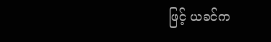ဖြင့် ယခင်က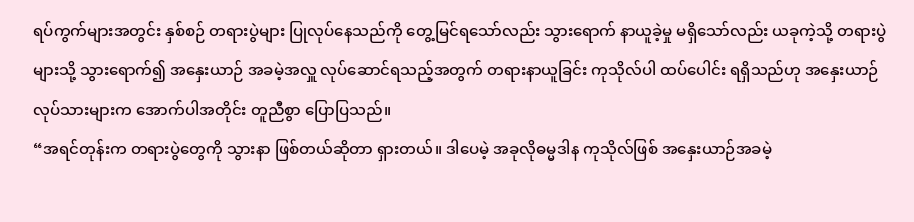ရပ်ကွက်များအတွင်း နှစ်စဉ် တရားပွဲများ ပြုလုပ်နေသည်ကို တွေ့မြင်ရသော်လည်း သွားရောက် နာယူခဲ့မှု မရှိသော်လည်း ယခုကဲ့သို့ တရားပွဲများသို့ သွားရောက်၍ အနှေးယာဉ် အခမဲ့အလှူ လုပ်ဆောင်ရသည့်အတွက် တရားနာယူခြင်း ကုသိုလ်ပါ ထပ်ပေါင်း ရရှိသည်ဟု အနှေးယာဉ် လုပ်သားများက အောက်ပါအတိုင်း တူညီစွာ ပြောပြသည်။
“အရင်တုန်းက တရားပွဲတွေကို သွားနာ ဖြစ်တယ်ဆိုတာ ရှားတယ်။ ဒါပေမဲ့ အခုလိုဓမ္မဒါန ကုသိုလ်ဖြစ် အနှေးယာဉ်အခမဲ့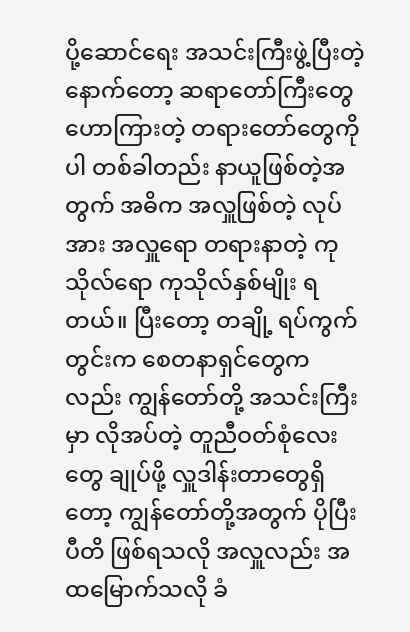ပို့ဆောင်ရေး အသင်းကြီးဖွဲ့ပြီးတဲ့ နောက်တော့ ဆရာတော်ကြီးတွေ ဟောကြားတဲ့ တရားတော်တွေကိုပါ တစ်ခါတည်း နာယူဖြစ်တဲ့အတွက် အဓိက အလှူဖြစ်တဲ့ လုပ်အား အလှူရော တရားနာတဲ့ ကုသိုလ်ရော ကုသိုလ်နှစ်မျိုး ရတယ်။ ပြီးတော့ တချို့ ရပ်ကွက်တွင်းက စေတနာရှင်တွေကလည်း ကျွန်တော်တို့ အသင်းကြီးမှာ လိုအပ်တဲ့ တူညီဝတ်စုံလေးတွေ ချုပ်ဖို့ လှူဒါန်းတာတွေရှိတော့ ကျွန်တော်တို့အတွက် ပိုပြီးပီတိ ဖြစ်ရသလို အလှူလည်း အထမြောက်သလို ခံ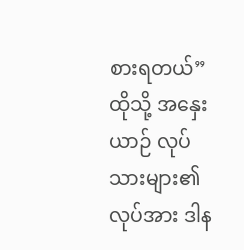စားရတယ်”
ထိုသို့ အနှေးယာဉ် လုပ်သားများ၏ လုပ်အား ဒါန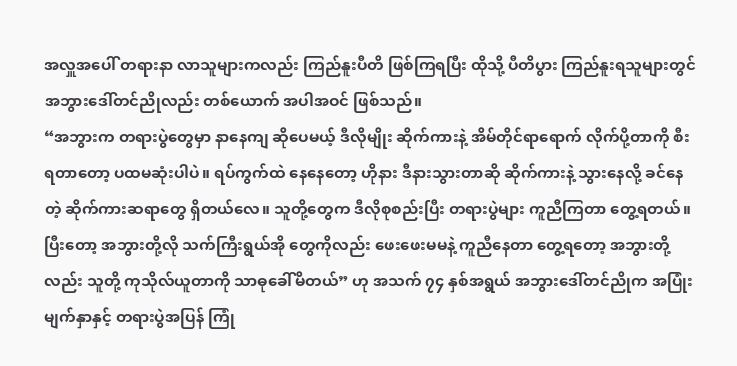အလှူအပေါ် တရားနာ လာသူများကလည်း ကြည်နူးပီတိ ဖြစ်ကြရပြီး ထိုသို့ ပီတိပွား ကြည်နူးရသူများတွင် အဘွားဒေါ်တင်ညိုလည်း တစ်ယောက် အပါအဝင် ဖြစ်သည်။
“အဘွားက တရားပွဲတွေမှာ နာနေကျ ဆိုပေမယ့် ဒီလိုမျိုး ဆိုက်ကားနဲ့ အိမ်တိုင်ရာရောက် လိုက်ပို့တာကို စီးရတာတော့ ပထမဆုံးပါပဲ။ ရပ်ကွက်ထဲ နေနေတော့ ဟိုနား ဒီနားသွားတာဆို ဆိုက်ကားနဲ့ သွားနေလို့ ခင်နေတဲ့ ဆိုက်ကားဆရာတွေ ရှိတယ်လေ။ သူတို့တွေက ဒီလိုစုစည်းပြီး တရားပွဲများ ကူညီကြတာ တွေ့ရတယ်။ ပြီးတော့ အဘွားတို့လို သက်ကြီးရွယ်အို တွေကိုလည်း ဖေးဖေးမမနဲ့ ကူညီနေတာ တွေ့ရတော့ အဘွားတို့လည်း သူတို့ ကုသိုလ်ယူတာကို သာဓုခေါ်မိတယ်” ဟု အသက် ၇၄ နှစ်အရွယ် အဘွားဒေါ်တင်ညိုက အပြုံးမျက်နှာနှင့် တရားပွဲအပြန် ကြုံ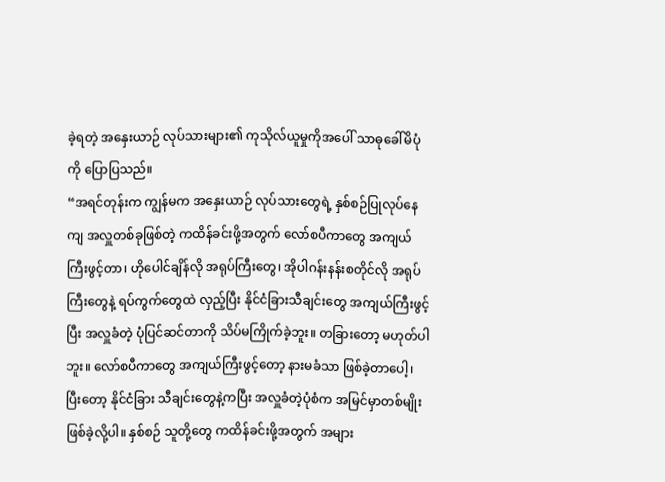ခဲ့ရတဲ့ အနှေးယာဉ် လုပ်သားများ၏ ကုသိုလ်ယူမှုကိုအပေါ် သာဓုခေါ်မိပုံကို ပြောပြသည်။
“အရင်တုန်းက ကျွန်မက အနှေးယာဉ် လုပ်သားတွေရဲ့ နှစ်စဉ်ပြုလုပ်နေကျ အလှူတစ်ခုဖြစ်တဲ့ ကထိန်ခင်းဖို့အတွက် လော်စပီကာတွေ အကျယ်ကြီးဖွင့်တာ၊ ဟိုပေါင်ချိန်လို အရုပ်ကြီးတွေ၊ အိုပါဂန်းနန်းစတိုင်လို အရုပ်ကြီးတွေနဲ့ ရပ်ကွက်တွေထဲ လှည့်ပြီး နိုင်ငံခြားသီချင်းတွေ အကျယ်ကြီးဖွင့်ပြီး အလှူခံတဲ့ ပုံပြင်ဆင်တာကို သိပ်မကြိုက်ခဲ့ဘူး။ တခြားတော့ မဟုတ်ပါဘူး။ လော်စပီကာတွေ အကျယ်ကြီးဖွင့်တော့ နားမခံသာ ဖြစ်ခဲ့တာပေါ့၊ ပြီးတော့ နိုင်ငံခြား သီချင်းတွေနဲ့ကပြီး အလှူခံတဲ့ပုံစံက အမြင်မှာတစ်မျိုး ဖြစ်ခဲ့လို့ပါ။ နှစ်စဉ် သူတို့တွေ ကထိန်ခင်းဖို့အတွက် အများ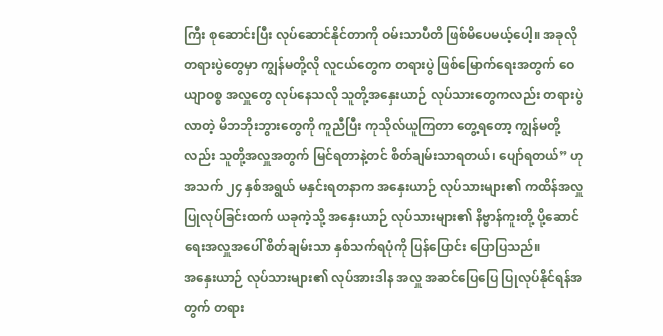ကြီး စုဆောင်းပြီး လုပ်ဆောင်နိုင်တာကို ဝမ်းသာပီတိ ဖြစ်မိပေမယ့်ပေါ့။ အခုလို တရားပွဲတွေမှာ ကျွန်မတို့လို လူငယ်တွေက တရားပွဲ ဖြစ်မြောက်ရေးအတွက် ဝေယျာဝစ္စ အလှူတွေ လုပ်နေသလို သူတို့အနှေးယာဉ် လုပ်သားတွေကလည်း တရားပွဲလာတဲ့ မိဘဘိုးဘွားတွေကို ကူညီပြီး ကုသိုလ်ယူကြတာ တွေ့ရတော့ ကျွန်မတို့လည်း သူတို့အလှူအတွက် မြင်ရတာနဲ့တင် စိတ်ချမ်းသာရတယ်၊ ပျော်ရတယ်” ဟု အသက် ၂၄ နှစ်အရွယ် မနှင်းရတနာက အနှေးယာဉ် လုပ်သားများ၏ ကထိန်အလှူ ပြုလုပ်ခြင်းထက် ယခုကဲ့သို့ အနှေးယာဉ် လုပ်သားများ၏ နိဗ္ဗာန်ကူးတို့ ပို့ဆောင်ရေးအလှူအပေါ် စိတ်ချမ်းသာ နှစ်သက်ရပုံကို ပြန်ပြောင်း ပြောပြသည်။
အနှေးယာဉ် လုပ်သားများ၏ လုပ်အားဒါန အလှူ အဆင်ပြေပြေ ပြုလုပ်နိုင်ရန်အတွက် တရား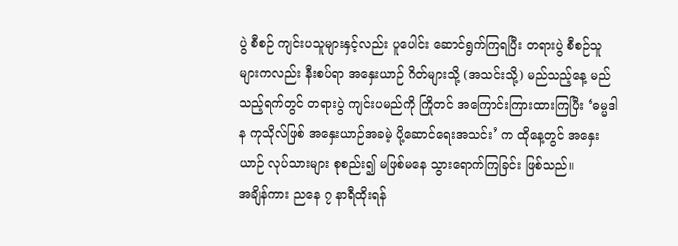ပွဲ စီစဉ် ကျင်းပသူများနှင့်လည်း ပူပေါင်း ဆောင်ရွက်ကြရပြီး တရားပွဲ စီစဉ်သူများကလည်း နီးစပ်ရာ အနှေးယာဉ် ဂိတ်များသို့ (အသင်းသို့) မည်သည့်နေ့ မည်သည့်ရက်တွင် တရားပွဲ ကျင်းပမည်ကို ကြိုတင် အကြောင်းကြားထားကြပြီး ‘ဓမ္မဒါန ကုသိုလ်ဖြစ် အနှေးယာဉ်အခမဲ့ ပို့ဆောင်ရေးအသင်း’ က ထိုနေ့တွင် အနှေးယာဉ် လုပ်သားများ စုစည်း၍ မဖြစ်မနေ သွားရောက်ကြခြင်း ဖြစ်သည်။
အချိန်ကား ညနေ ၇ နာရီထိုးရန်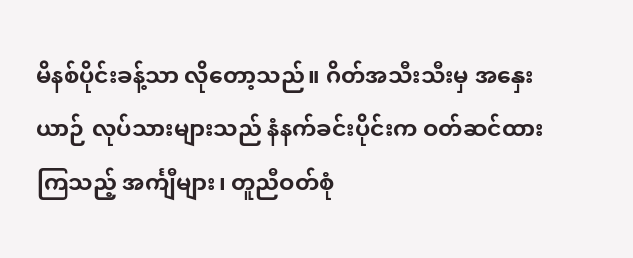မိနစ်ပိုင်းခန့်သာ လိုတော့သည်။ ဂိတ်အသီးသီးမှ အနှေးယာဉ် လုပ်သားများသည် နံနက်ခင်းပိုင်းက ဝတ်ဆင်ထားကြသည့် အင်္ကျီများ၊ တူညီဝတ်စုံ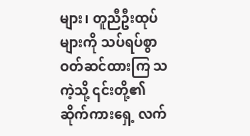များ၊ တူညီဦးထုပ်များကို သပ်ရပ်စွာ ဝတ်ဆင်ထားကြ သကဲ့သို့ ၎င်းတို့၏ ဆိုက်ကားရှေ့ လက်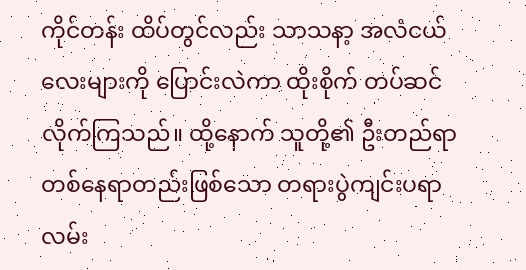ကိုင်တန်း ထိပ်တွင်လည်း သာသနာ့ အလံငယ်လေးများကို ပြောင်းလဲကာ ထိုးစိုက် တပ်ဆင်လိုက်ကြသည်။ ထို့နောက် သူတို့၏ ဦးတည်ရာ တစ်နေရာတည်းဖြစ်သော တရားပွဲကျင်းပရာ လမ်း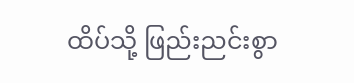ထိပ်သို့ ဖြည်းညင်းစွာ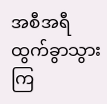အစီအရီ ထွက်ခွာသွားကြ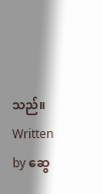သည်။
Written by ဆွေ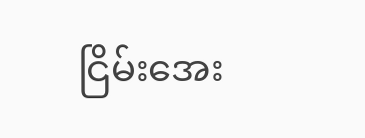ငြိမ်းအေး